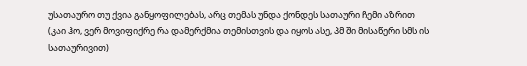უსათაურო თუ ქვია განყოფილებას, არც თემას უნდა ქონდეს სათაური ჩემი აზრით
(კაი ჰო, ვერ მოვიფიქრე რა დამერქმია თემისთვის და იყოს ასე, პმ ში მისაწერი სმს ის სათაურივით)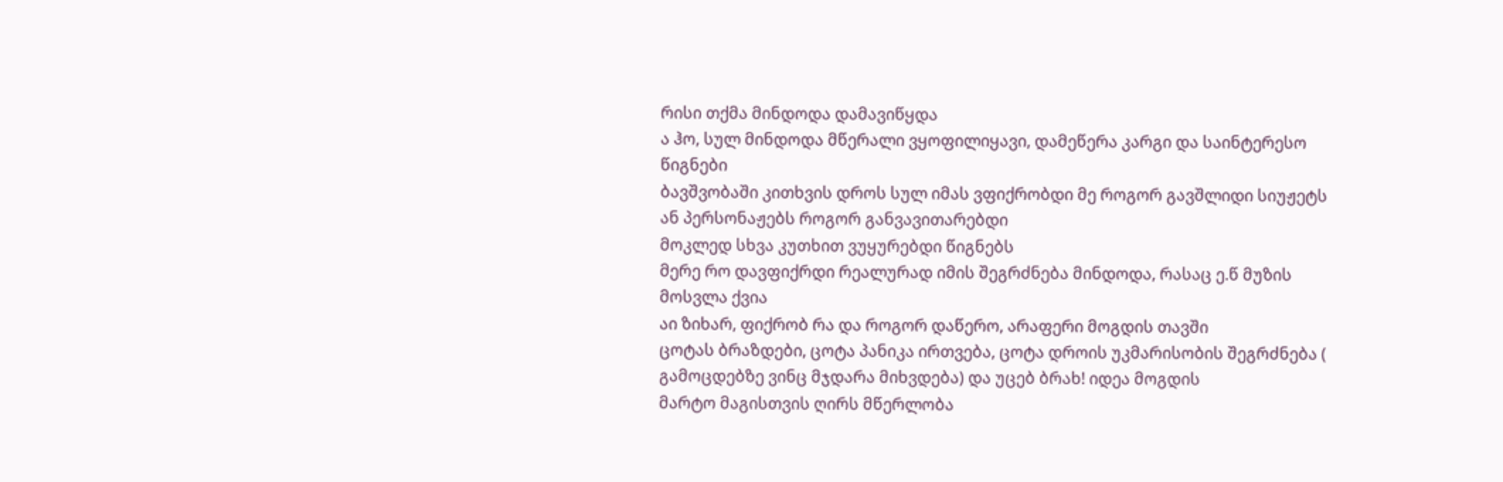რისი თქმა მინდოდა დამავიწყდა
ა ჰო, სულ მინდოდა მწერალი ვყოფილიყავი, დამეწერა კარგი და საინტერესო წიგნები
ბავშვობაში კითხვის დროს სულ იმას ვფიქრობდი მე როგორ გავშლიდი სიუჟეტს ან პერსონაჟებს როგორ განვავითარებდი
მოკლედ სხვა კუთხით ვუყურებდი წიგნებს
მერე რო დავფიქრდი რეალურად იმის შეგრძნება მინდოდა, რასაც ე.წ მუზის მოსვლა ქვია
აი ზიხარ, ფიქრობ რა და როგორ დაწერო, არაფერი მოგდის თავში
ცოტას ბრაზდები, ცოტა პანიკა ირთვება, ცოტა დროის უკმარისობის შეგრძნება ( გამოცდებზე ვინც მჯდარა მიხვდება) და უცებ ბრახ! იდეა მოგდის
მარტო მაგისთვის ღირს მწერლობა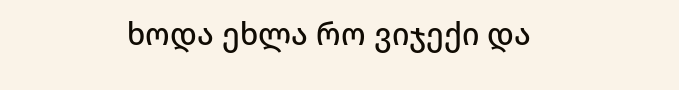ხოდა ეხლა რო ვიჯექი და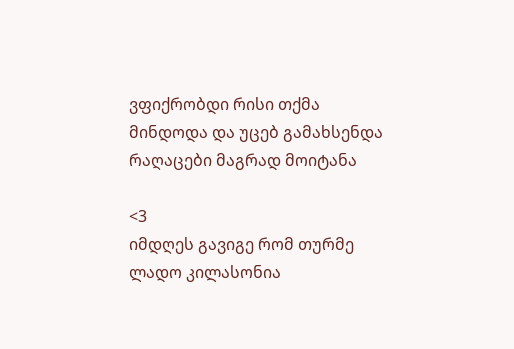ვფიქრობდი რისი თქმა მინდოდა და უცებ გამახსენდა რაღაცები მაგრად მოიტანა

<3
იმდღეს გავიგე რომ თურმე ლადო კილასონია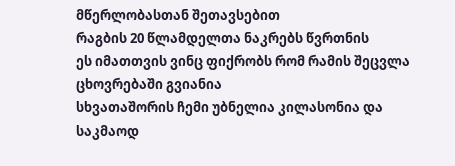მწერლობასთან შეთავსებით
რაგბის 20 წლამდელთა ნაკრებს წვრთნის
ეს იმათთვის ვინც ფიქრობს რომ რამის შეცვლა ცხოვრებაში გვიანია
სხვათაშორის ჩემი უბნელია კილასონია და საკმაოდ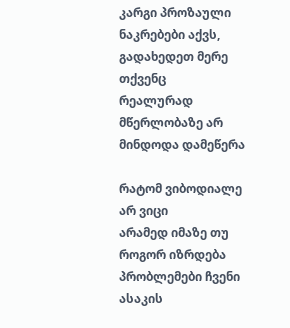კარგი პროზაული ნაკრებები აქვს, გადახედეთ მერე თქვენც
რეალურად მწერლობაზე არ მინდოდა დამეწერა

რატომ ვიბოდიალე არ ვიცი
არამედ იმაზე თუ როგორ იზრდება პრობლემები ჩვენი ასაკის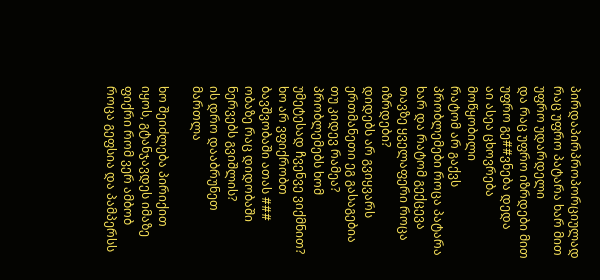პირდაპირპროპორციულად
რაც უფრო პატარა ხარ მით უფრო უდარდელი
და რაც უფრო იზრდები მით უფრო გე##ვნება დედა
აი ასეა ცხოვრება მოწყობილი
რატომ არ გაქვს პრობლემები როცა პატარა ხარ და რატომ გექცევა თავზე ყველაფერი როცა იზრდები?
დიდებს არ გვიყვარს ერთმანეთი ეგ გასაგებია
თუ კიდევ რამეა? პრობლემებს ხომ უმეტესად ჩვენვე ვიქმნით?
ხო არ ვფიქრობთ ბავშვობაში ათას ### ობაზე რაც დიდობაში ნერვებს გვიშლის?
ის დრო დააბრუნეთ მართლა

ხო შეიძლება პირიქით იყოს, გტანჯავდეს იმაზე ფიქრი რომ ვერ ამბობ როცა გეფსია და პამპერსს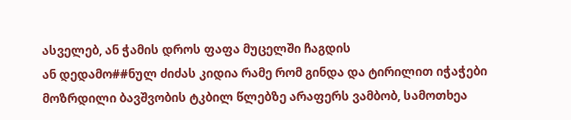ასველებ, ან ჭამის დროს ფაფა მუცელში ჩაგდის
ან დედამო##ნულ ძიძას კიდია რამე რომ გინდა და ტირილით იჭაჭები
მოზრდილი ბავშვობის ტკბილ წლებზე არაფერს ვამბობ, სამოთხეა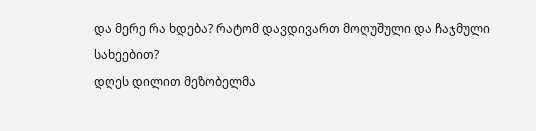და მერე რა ხდება? რატომ დავდივართ მოღუშული და ჩაჯმული სახეებით?
დღეს დილით მეზობელმა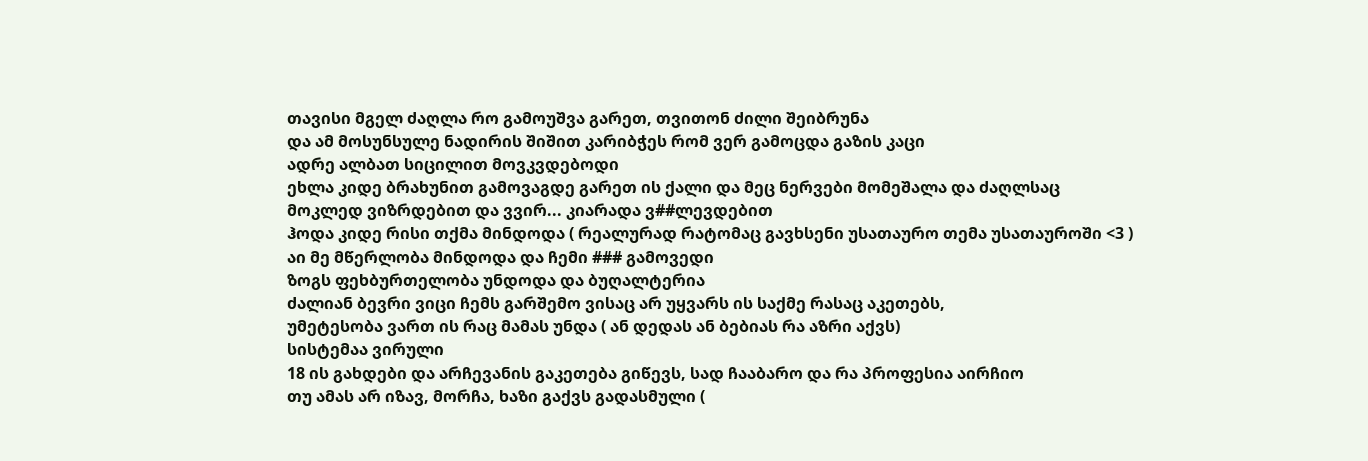თავისი მგელ ძაღლა რო გამოუშვა გარეთ, თვითონ ძილი შეიბრუნა
და ამ მოსუნსულე ნადირის შიშით კარიბჭეს რომ ვერ გამოცდა გაზის კაცი
ადრე ალბათ სიცილით მოვკვდებოდი
ეხლა კიდე ბრახუნით გამოვაგდე გარეთ ის ქალი და მეც ნერვები მომეშალა და ძაღლსაც
მოკლედ ვიზრდებით და ვვირ... კიარადა ვ##ლევდებით
ჰოდა კიდე რისი თქმა მინდოდა ( რეალურად რატომაც გავხსენი უსათაურო თემა უსათაუროში <3 )
აი მე მწერლობა მინდოდა და ჩემი ### გამოვედი
ზოგს ფეხბურთელობა უნდოდა და ბუღალტერია
ძალიან ბევრი ვიცი ჩემს გარშემო ვისაც არ უყვარს ის საქმე რასაც აკეთებს,
უმეტესობა ვართ ის რაც მამას უნდა ( ან დედას ან ბებიას რა აზრი აქვს)
სისტემაა ვირული
18 ის გახდები და არჩევანის გაკეთება გიწევს, სად ჩააბარო და რა პროფესია აირჩიო
თუ ამას არ იზავ, მორჩა, ხაზი გაქვს გადასმული (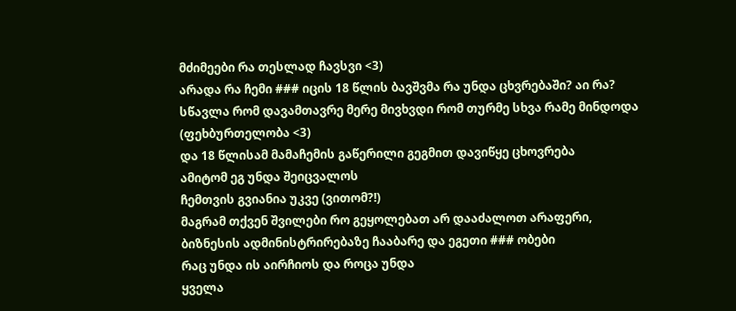მძიმეები რა თესლად ჩავსვი <3)
არადა რა ჩემი ### იცის 18 წლის ბავშვმა რა უნდა ცხვრებაში? აი რა?
სწავლა რომ დავამთავრე მერე მივხვდი რომ თურმე სხვა რამე მინდოდა (ფეხბურთელობა <3)
და 18 წლისამ მამაჩემის გაწერილი გეგმით დავიწყე ცხოვრება
ამიტომ ეგ უნდა შეიცვალოს
ჩემთვის გვიანია უკვე (ვითომ?!)
მაგრამ თქვენ შვილები რო გეყოლებათ არ დააძალოთ არაფერი, ბიზნესის ადმინისტრირებაზე ჩააბარე და ეგეთი ### ობები
რაც უნდა ის აირჩიოს და როცა უნდა
ყველა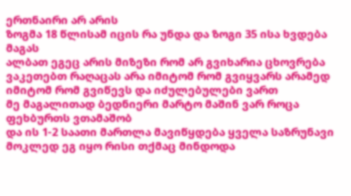ერთნაირი არ არის
ზოგმა 18 წლისამ იცის რა უნდა და ზოგი 35 ისა ხვდება მაგას
ალბათ ეგეც არის მიზეზი რომ არ გვიხარია ცხოვრება
ვაკეთებთ რაღაცას არა იმიტომ რომ გვიყვარს არამედ იმიტომ რომ გვიწევს და იძულებულები ვართ
მე მაგალითად ბედნიერი მარტო მაშინ ვარ როცა ფეხბურთს ვთამაშობ
და ის 1-2 საათი მართლა მავიწყდება ყველა საზრუნავი
მოკლედ ეგ იყო რისი თქმაც მინდოდა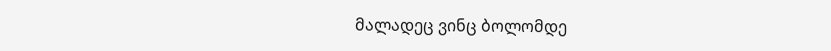მალადეც ვინც ბოლომდე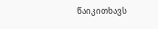წაიკითხავს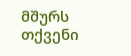მშურს თქვენი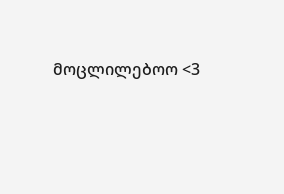მოცლილებოო <3